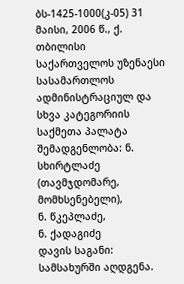ბს-1425-1000(კ-05) 31 მაისი, 2006 წ., ქ. თბილისი
საქართველოს უზენაესი სასამართლოს ადმინისტრაციულ და სხვა კატეგორიის საქმეთა პალატა
შემადგენლობა: ნ. სხირტლაძე (თავმჯდომარე, მომხსენებელი),
ნ. წკეპლაძე,
ნ. ქადაგიძე
დავის საგანი: სამსახურში აღდგენა.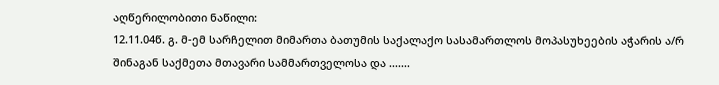აღწერილობითი ნაწილი:
12.11.04წ. გ. მ-ემ სარჩელით მიმართა ბათუმის საქალაქო სასამართლოს მოპასუხეების აჭარის ა/რ შინაგან საქმეთა მთავარი სამმართველოსა და .......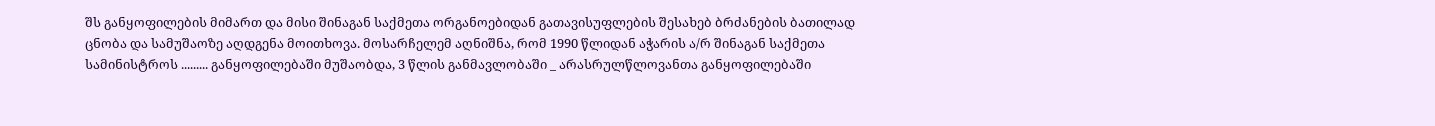შს განყოფილების მიმართ და მისი შინაგან საქმეთა ორგანოებიდან გათავისუფლების შესახებ ბრძანების ბათილად ცნობა და სამუშაოზე აღდგენა მოითხოვა. მოსარჩელემ აღნიშნა, რომ 1990 წლიდან აჭარის ა/რ შინაგან საქმეთა სამინისტროს ......... განყოფილებაში მუშაობდა, 3 წლის განმავლობაში _ არასრულწლოვანთა განყოფილებაში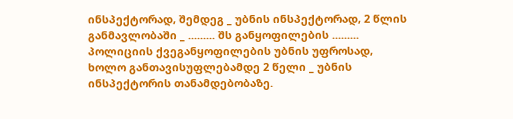ინსპექტორად, შემდეგ _ უბნის ინსპექტორად, 2 წლის განმავლობაში _ ......... შს განყოფილების ......... პოლიციის ქვეგანყოფილების უბნის უფროსად, ხოლო განთავისუფლებამდე 2 წელი _ უბნის ინსპექტორის თანამდებობაზე.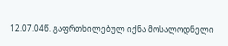12.07.04წ. გაფრთხილებულ იქნა მოსალოდნელი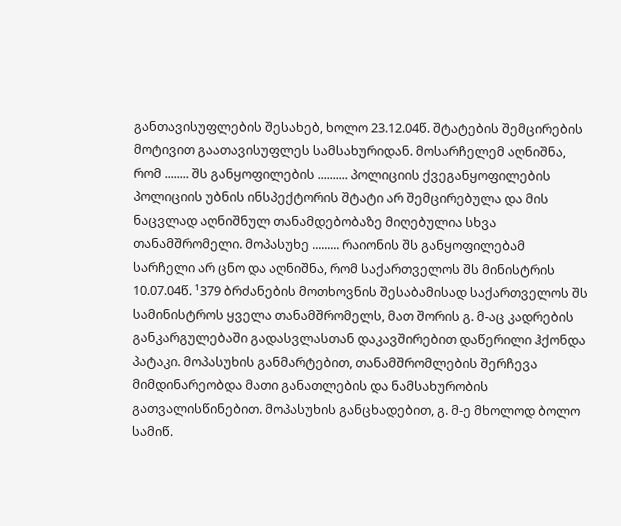განთავისუფლების შესახებ, ხოლო 23.12.04წ. შტატების შემცირების მოტივით გაათავისუფლეს სამსახურიდან. მოსარჩელემ აღნიშნა, რომ ........ შს განყოფილების .......... პოლიციის ქვეგანყოფილების პოლიციის უბნის ინსპექტორის შტატი არ შემცირებულა და მის ნაცვლად აღნიშნულ თანამდებობაზე მიღებულია სხვა თანამშრომელი. მოპასუხე ......... რაიონის შს განყოფილებამ სარჩელი არ ცნო და აღნიშნა, რომ საქართველოს შს მინისტრის 10.07.04წ. ¹379 ბრძანების მოთხოვნის შესაბამისად საქართველოს შს სამინისტროს ყველა თანამშრომელს, მათ შორის გ. მ-აც კადრების განკარგულებაში გადასვლასთან დაკავშირებით დაწერილი ჰქონდა პატაკი. მოპასუხის განმარტებით, თანამშრომლების შერჩევა მიმდინარეობდა მათი განათლების და ნამსახურობის გათვალისწინებით. მოპასუხის განცხადებით, გ. მ-ე მხოლოდ ბოლო სამიწ.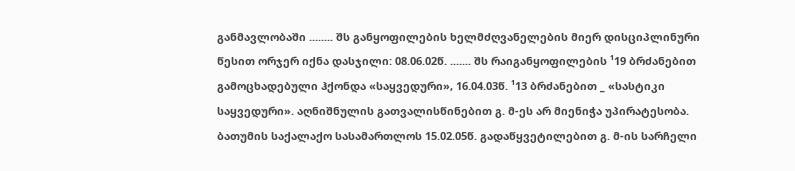განმავლობაში ........ შს განყოფილების ხელმძღვანელების მიერ დისციპლინური წესით ორჯერ იქნა დასჯილი: 08.06.02წ. ....... შს რაიგანყოფილების ¹19 ბრძანებით გამოცხადებული ჰქონდა «საყვედური», 16.04.03წ. ¹13 ბრძანებით _ «სასტიკი საყვედური». აღნიშნულის გათვალისწინებით გ. მ-ეს არ მიენიჭა უპირატესობა.
ბათუმის საქალაქო სასამართლოს 15.02.05წ. გადაწყვეტილებით გ. მ-ის სარჩელი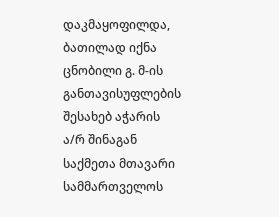დაკმაყოფილდა, ბათილად იქნა ცნობილი გ. მ-ის განთავისუფლების შესახებ აჭარის ა/რ შინაგან საქმეთა მთავარი სამმართველოს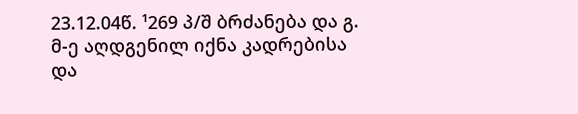23.12.04წ. ¹269 პ/შ ბრძანება და გ. მ-ე აღდგენილ იქნა კადრებისა და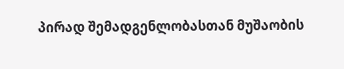პირად შემადგენლობასთან მუშაობის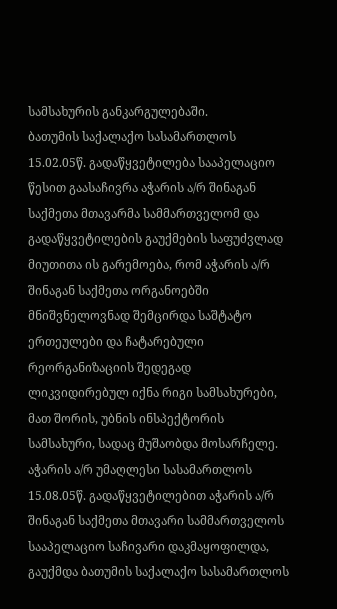სამსახურის განკარგულებაში.
ბათუმის საქალაქო სასამართლოს 15.02.05წ. გადაწყვეტილება სააპელაციო წესით გაასაჩივრა აჭარის ა/რ შინაგან საქმეთა მთავარმა სამმართველომ და გადაწყვეტილების გაუქმების საფუძვლად მიუთითა ის გარემოება, რომ აჭარის ა/რ შინაგან საქმეთა ორგანოებში მნიშვნელოვნად შემცირდა საშტატო ერთეულები და ჩატარებული რეორგანიზაციის შედეგად ლიკვიდირებულ იქნა რიგი სამსახურები, მათ შორის, უბნის ინსპექტორის სამსახური, სადაც მუშაობდა მოსარჩელე.
აჭარის ა/რ უმაღლესი სასამართლოს 15.08.05წ. გადაწყვეტილებით აჭარის ა/რ შინაგან საქმეთა მთავარი სამმართველოს სააპელაციო საჩივარი დაკმაყოფილდა, გაუქმდა ბათუმის საქალაქო სასამართლოს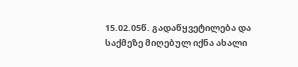15.02.05წ. გადაწყვეტილება და საქმეზე მიღებულ იქნა ახალი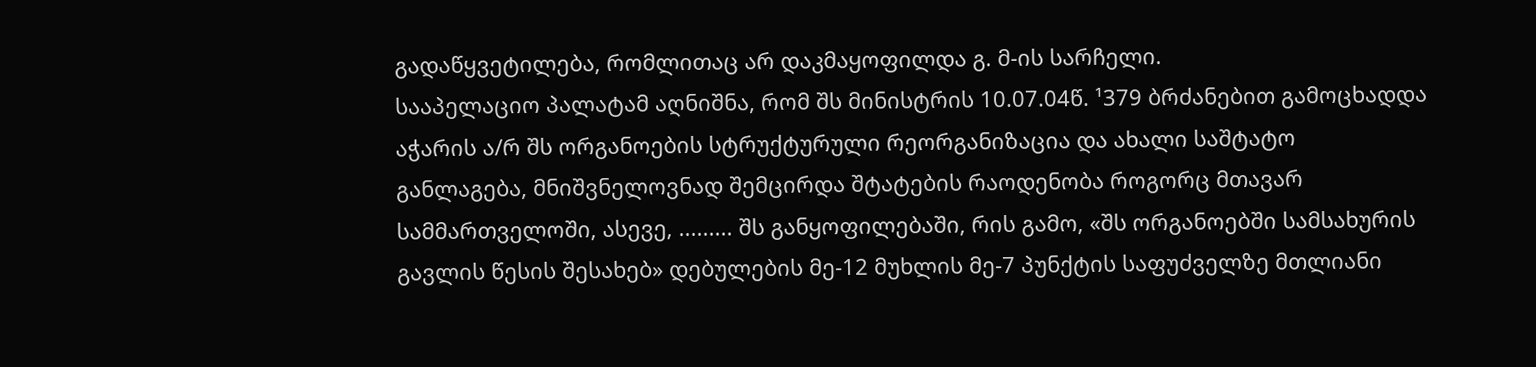გადაწყვეტილება, რომლითაც არ დაკმაყოფილდა გ. მ-ის სარჩელი.
სააპელაციო პალატამ აღნიშნა, რომ შს მინისტრის 10.07.04წ. ¹379 ბრძანებით გამოცხადდა აჭარის ა/რ შს ორგანოების სტრუქტურული რეორგანიზაცია და ახალი საშტატო განლაგება, მნიშვნელოვნად შემცირდა შტატების რაოდენობა როგორც მთავარ სამმართველოში, ასევე, ......... შს განყოფილებაში, რის გამო, «შს ორგანოებში სამსახურის გავლის წესის შესახებ» დებულების მე-12 მუხლის მე-7 პუნქტის საფუძველზე მთლიანი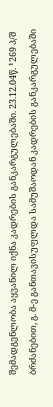შემადგენლობა აყვანილ იქნა კადრების განკარგულებაში. 23.12.04წ. ¹269 პ/შ ბრძანებით, გ. მ-ე განთავისუფლდა სამუშაოდან კადრების განკარგულებაში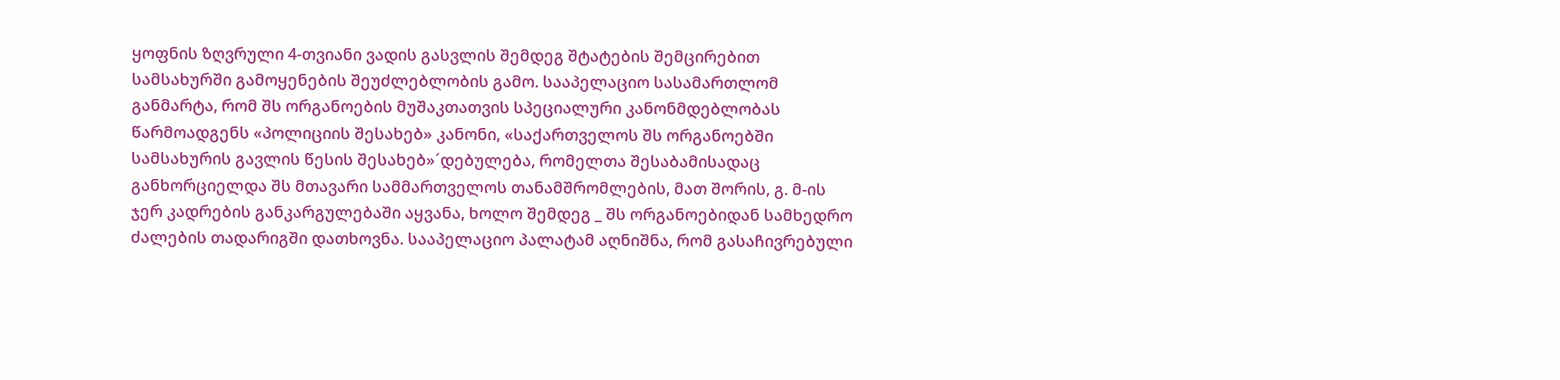ყოფნის ზღვრული 4-თვიანი ვადის გასვლის შემდეგ შტატების შემცირებით სამსახურში გამოყენების შეუძლებლობის გამო. სააპელაციო სასამართლომ განმარტა, რომ შს ორგანოების მუშაკთათვის სპეციალური კანონმდებლობას წარმოადგენს «პოლიციის შესახებ» კანონი, «საქართველოს შს ორგანოებში სამსახურის გავლის წესის შესახებ»´დებულება, რომელთა შესაბამისადაც განხორციელდა შს მთავარი სამმართველოს თანამშრომლების, მათ შორის, გ. მ-ის ჯერ კადრების განკარგულებაში აყვანა, ხოლო შემდეგ _ შს ორგანოებიდან სამხედრო ძალების თადარიგში დათხოვნა. სააპელაციო პალატამ აღნიშნა, რომ გასაჩივრებული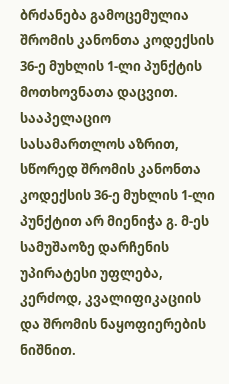ბრძანება გამოცემულია შრომის კანონთა კოდექსის 36-ე მუხლის 1-ლი პუნქტის მოთხოვნათა დაცვით. სააპელაციო სასამართლოს აზრით, სწორედ შრომის კანონთა კოდექსის 36-ე მუხლის 1-ლი პუნქტით არ მიენიჭა გ. მ-ეს სამუშაოზე დარჩენის უპირატესი უფლება, კერძოდ, კვალიფიკაციის და შრომის ნაყოფიერების ნიშნით.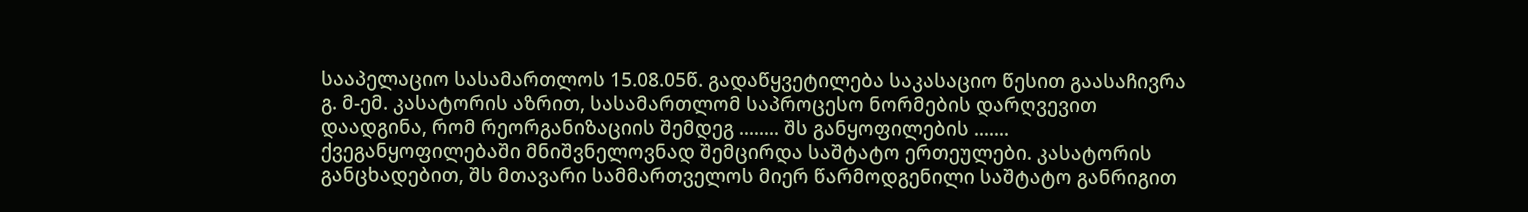სააპელაციო სასამართლოს 15.08.05წ. გადაწყვეტილება საკასაციო წესით გაასაჩივრა გ. მ-ემ. კასატორის აზრით, სასამართლომ საპროცესო ნორმების დარღვევით დაადგინა, რომ რეორგანიზაციის შემდეგ ........ შს განყოფილების ....... ქვეგანყოფილებაში მნიშვნელოვნად შემცირდა საშტატო ერთეულები. კასატორის განცხადებით, შს მთავარი სამმართველოს მიერ წარმოდგენილი საშტატო განრიგით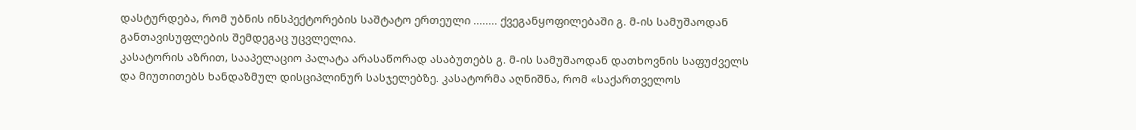დასტურდება, რომ უბნის ინსპექტორების საშტატო ერთეული ........ ქვეგანყოფილებაში გ. მ-ის სამუშაოდან განთავისუფლების შემდეგაც უცვლელია.
კასატორის აზრით, სააპელაციო პალატა არასაწორად ასაბუთებს გ. მ-ის სამუშაოდან დათხოვნის საფუძველს და მიუთითებს ხანდაზმულ დისციპლინურ სასჯელებზე. კასატორმა აღნიშნა, რომ «საქართველოს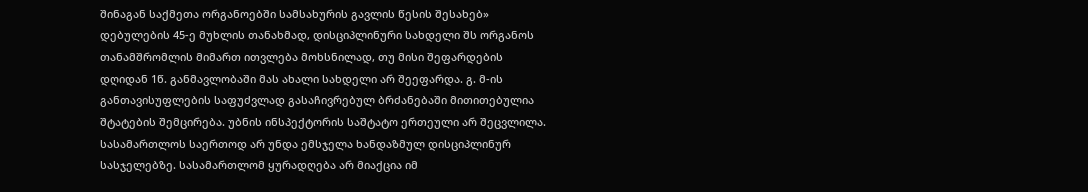შინაგან საქმეთა ორგანოებში სამსახურის გავლის წესის შესახებ» დებულების 45-ე მუხლის თანახმად, დისციპლინური სახდელი შს ორგანოს თანამშრომლის მიმართ ითვლება მოხსნილად, თუ მისი შეფარდების დღიდან 1წ. განმავლობაში მას ახალი სახდელი არ შეეფარდა. გ. მ-ის განთავისუფლების საფუძვლად გასაჩივრებულ ბრძანებაში მითითებულია შტატების შემცირება. უბნის ინსპექტორის საშტატო ერთეული არ შეცვლილა. სასამართლოს საერთოდ არ უნდა ემსჯელა ხანდაზმულ დისციპლინურ სასჯელებზე. სასამართლომ ყურადღება არ მიაქცია იმ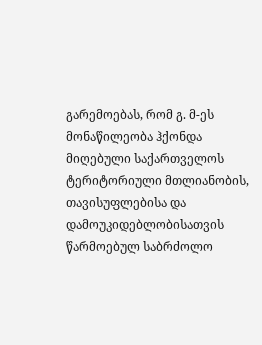გარემოებას, რომ გ. მ-ეს მონაწილეობა ჰქონდა მიღებული საქართველოს ტერიტორიული მთლიანობის, თავისუფლებისა და დამოუკიდებლობისათვის წარმოებულ საბრძოლო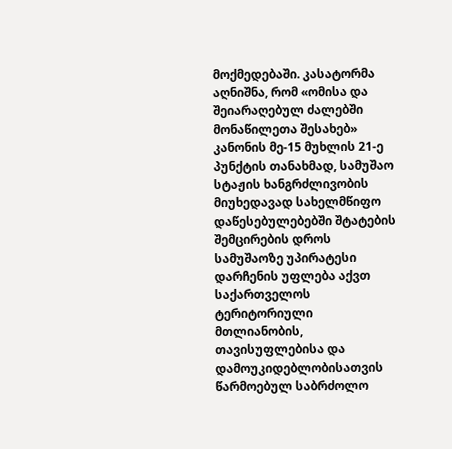მოქმედებაში. კასატორმა აღნიშნა, რომ «ომისა და შეიარაღებულ ძალებში მონაწილეთა შესახებ» კანონის მე-15 მუხლის 21-ე პუნქტის თანახმად, სამუშაო სტაჟის ხანგრძლივობის მიუხედავად სახელმწიფო დაწესებულებებში შტატების შემცირების დროს სამუშაოზე უპირატესი დარჩენის უფლება აქვთ საქართველოს ტერიტორიული მთლიანობის, თავისუფლებისა და დამოუკიდებლობისათვის წარმოებულ საბრძოლო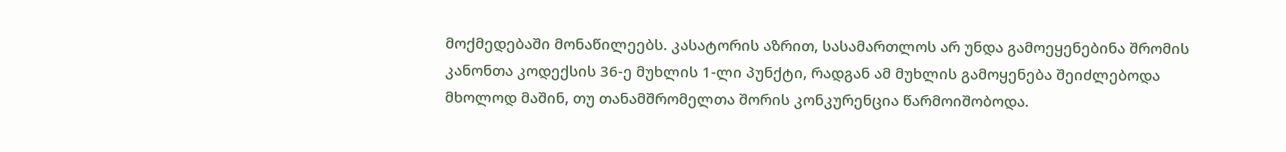მოქმედებაში მონაწილეებს. კასატორის აზრით, სასამართლოს არ უნდა გამოეყენებინა შრომის კანონთა კოდექსის 36-ე მუხლის 1-ლი პუნქტი, რადგან ამ მუხლის გამოყენება შეიძლებოდა მხოლოდ მაშინ, თუ თანამშრომელთა შორის კონკურენცია წარმოიშობოდა.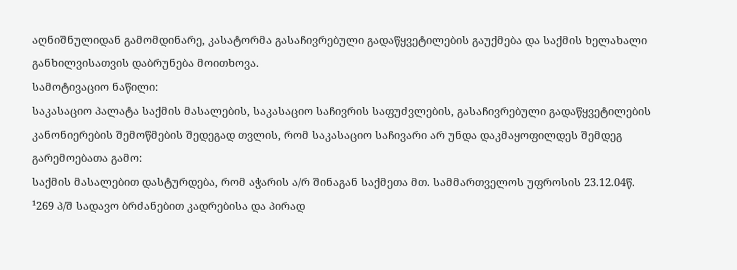აღნიშნულიდან გამომდინარე, კასატორმა გასაჩივრებული გადაწყვეტილების გაუქმება და საქმის ხელახალი განხილვისათვის დაბრუნება მოითხოვა.
სამოტივაციო ნაწილი:
საკასაციო პალატა საქმის მასალების, საკასაციო საჩივრის საფუძვლების, გასაჩივრებული გადაწყვეტილების კანონიერების შემოწმების შედეგად თვლის, რომ საკასაციო საჩივარი არ უნდა დაკმაყოფილდეს შემდეგ გარემოებათა გამო:
საქმის მასალებით დასტურდება, რომ აჭარის ა/რ შინაგან საქმეთა მთ. სამმართველოს უფროსის 23.12.04წ. ¹269 პ/შ სადავო ბრძანებით კადრებისა და პირად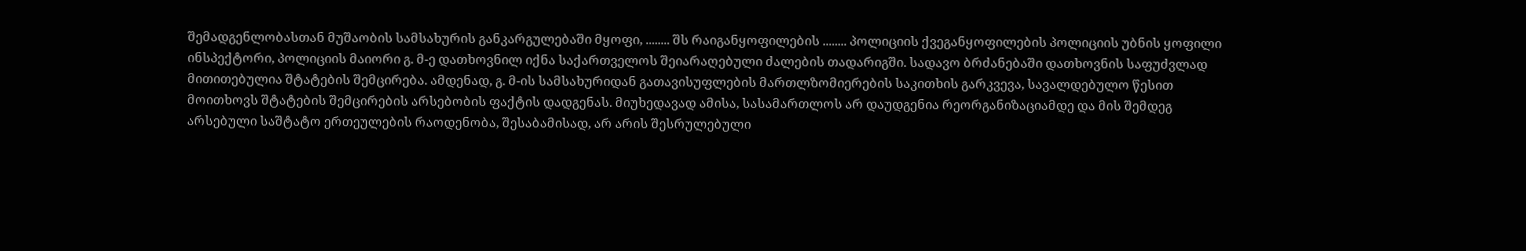შემადგენლობასთან მუშაობის სამსახურის განკარგულებაში მყოფი, ........ შს რაიგანყოფილების ........ პოლიციის ქვეგანყოფილების პოლიციის უბნის ყოფილი ინსპექტორი, პოლიციის მაიორი გ. მ-ე დათხოვნილ იქნა საქართველოს შეიარაღებული ძალების თადარიგში. სადავო ბრძანებაში დათხოვნის საფუძვლად მითითებულია შტატების შემცირება. ამდენად, გ. მ-ის სამსახურიდან გათავისუფლების მართლზომიერების საკითხის გარკვევა, სავალდებულო წესით მოითხოვს შტატების შემცირების არსებობის ფაქტის დადგენას. მიუხედავად ამისა, სასამართლოს არ დაუდგენია რეორგანიზაციამდე და მის შემდეგ არსებული საშტატო ერთეულების რაოდენობა, შესაბამისად, არ არის შესრულებული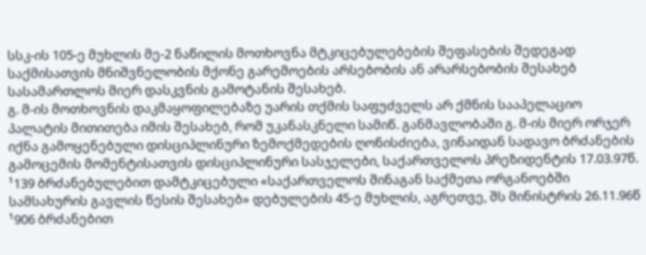სსკ-ის 105-ე მუხლის მე-2 ნაწილის მოთხოვნა მტკიცებულებების შეფასების შედეგად საქმისათვის მნიშვნელობის მქონე გარემოების არსებობის ან არარსებობის შესახებ სასამართლოს მიერ დასკვნის გამოტანის შესახებ.
გ. მ-ის მოთხოვნის დაკმაყოფილებაზე უარის თქმის საფუძველს არ ქმნის სააპელაციო პალატის მითითება იმის შესახებ, რომ უკანასკნელი სამიწ. განმავლობაში გ. მ-ის მიერ ორჯერ იქნა გამოყენებული დისციპლინური ზემოქმედების ღონისძიება, ვინაიდან სადავო ბრძანების გამოცემის მომენტისათვის დისციპლინური სასჯელები, საქართველოს პრეზიდენტის 17.03.97წ. ¹139 ბრძანებულებით დამტკიცებული «საქართველოს შინაგან საქმეთა ორგანოებში სამსახურის გავლის წესის შესახებ» დებულების 45-ე მუხლის, აგრეთვე, შს მინისტრის 26.11.96წ ¹906 ბრძანებით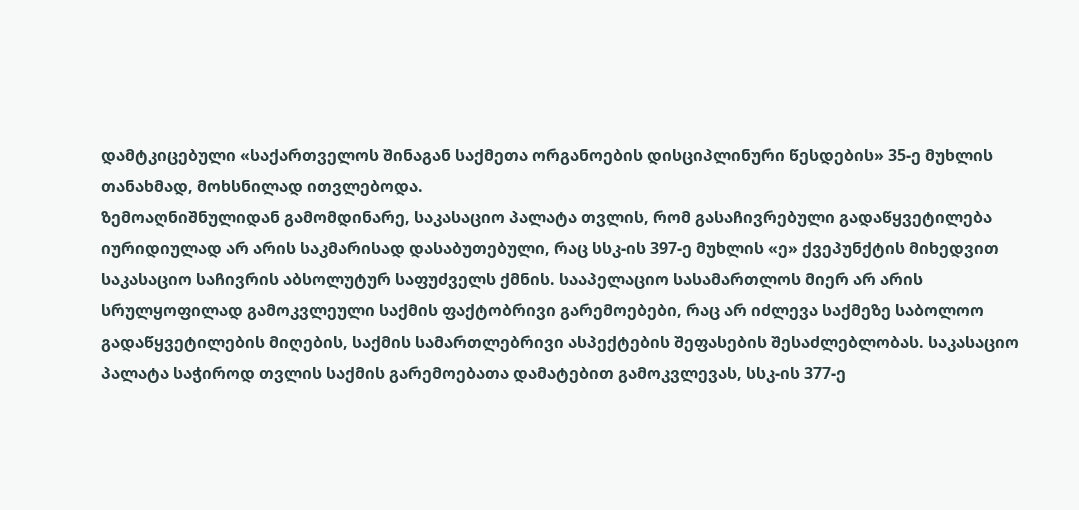დამტკიცებული «საქართველოს შინაგან საქმეთა ორგანოების დისციპლინური წესდების» 35-ე მუხლის თანახმად, მოხსნილად ითვლებოდა.
ზემოაღნიშნულიდან გამომდინარე, საკასაციო პალატა თვლის, რომ გასაჩივრებული გადაწყვეტილება იურიდიულად არ არის საკმარისად დასაბუთებული, რაც სსკ-ის 397-ე მუხლის «ე» ქვეპუნქტის მიხედვით საკასაციო საჩივრის აბსოლუტურ საფუძველს ქმნის. სააპელაციო სასამართლოს მიერ არ არის სრულყოფილად გამოკვლეული საქმის ფაქტობრივი გარემოებები, რაც არ იძლევა საქმეზე საბოლოო გადაწყვეტილების მიღების, საქმის სამართლებრივი ასპექტების შეფასების შესაძლებლობას. საკასაციო პალატა საჭიროდ თვლის საქმის გარემოებათა დამატებით გამოკვლევას, სსკ-ის 377-ე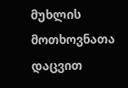მუხლის მოთხოვნათა დაცვით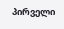პირველი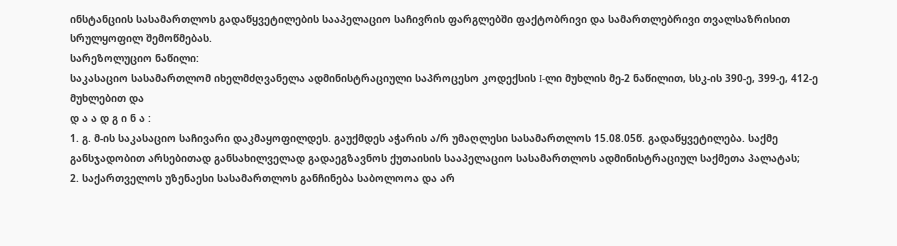ინსტანციის სასამართლოს გადაწყვეტილების სააპელაციო საჩივრის ფარგლებში ფაქტობრივი და სამართლებრივი თვალსაზრისით სრულყოფილ შემოწმებას.
სარეზოლუციო ნაწილი:
საკასაციო სასამართლომ იხელმძღვანელა ადმინისტრაციული საპროცესო კოდექსის I-ლი მუხლის მე-2 ნაწილით, სსკ-ის 390-ე, 399-ე, 412-ე მუხლებით და
დ ა ა დ გ ი ნ ა :
1. გ. მ-ის საკასაციო საჩივარი დაკმაყოფილდეს. გაუქმდეს აჭარის ა/რ უმაღლესი სასამართლოს 15.08.05წ. გადაწყვეტილება. საქმე განსჯადობით არსებითად განსახილველად გადაეგზავნოს ქუთაისის სააპელაციო სასამართლოს ადმინისტრაციულ საქმეთა პალატას;
2. საქართველოს უზენაესი სასამართლოს განჩინება საბოლოოა და არ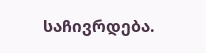საჩივრდება.